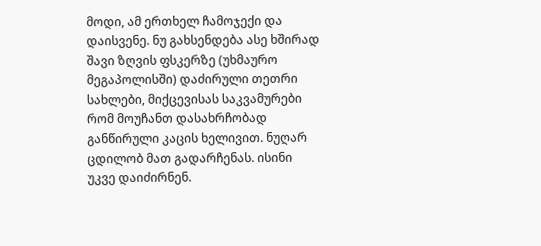მოდი, ამ ერთხელ ჩამოჯექი და დაისვენე. ნუ გახსენდება ასე ხშირად შავი ზღვის ფსკერზე (უხმაურო მეგაპოლისში) დაძირული თეთრი სახლები, მიქცევისას საკვამურები რომ მოუჩანთ დასახრჩობად განწირული კაცის ხელივით. ნუღარ ცდილობ მათ გადარჩენას. ისინი უკვე დაიძირნენ.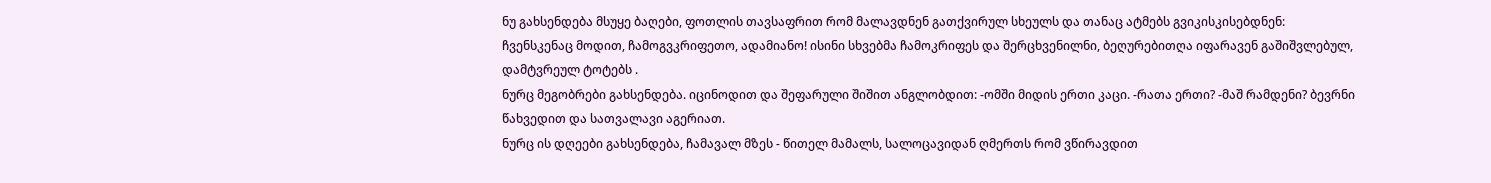ნუ გახსენდება მსუყე ბაღები, ფოთლის თავსაფრით რომ მალავდნენ გათქვირულ სხეულს და თანაც ატმებს გვიკისკისებდნენ: ჩვენსკენაც მოდით, ჩამოგვკრიფეთო, ადამიანო! ისინი სხვებმა ჩამოკრიფეს და შერცხვენილნი, ბეღურებითღა იფარავენ გაშიშვლებულ, დამტვრეულ ტოტებს .
ნურც მეგობრები გახსენდება. იცინოდით და შეფარული შიშით ანგლობდით: -ომში მიდის ერთი კაცი. -რათა ერთი? -მაშ რამდენი? ბევრნი წახვედით და სათვალავი აგერიათ.
ნურც ის დღეები გახსენდება, ჩამავალ მზეს - წითელ მამალს, სალოცავიდან ღმერთს რომ ვწირავდით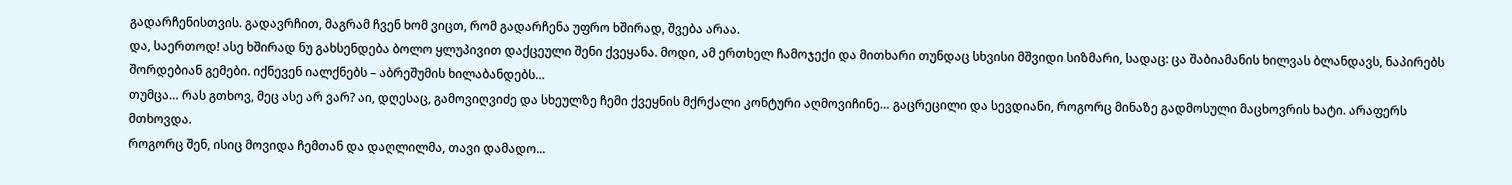გადარჩენისთვის. გადავრჩით, მაგრამ ჩვენ ხომ ვიცთ, რომ გადარჩენა უფრო ხშირად, შვება არაა.
და, საერთოდ! ასე ხშირად ნუ გახსენდება ბოლო ყლუპივით დაქცეული შენი ქვეყანა. მოდი, ამ ერთხელ ჩამოჯექი და მითხარი თუნდაც სხვისი მშვიდი სიზმარი, სადაც: ცა შაბიამანის ხილვას ბლანდავს, ნაპირებს შორდებიან გემები. იქნევენ იალქნებს – აბრეშუმის ხილაბანდებს…
თუმცა… რას გთხოვ, მეც ასე არ ვარ? აი, დღესაც, გამოვიღვიძე და სხეულზე ჩემი ქვეყნის მქრქალი კონტური აღმოვიჩინე… გაცრეცილი და სევდიანი, როგორც მინაზე გადმოსული მაცხოვრის ხატი. არაფერს მთხოვდა.
როგორც შენ, ისიც მოვიდა ჩემთან და დაღლილმა, თავი დამადო...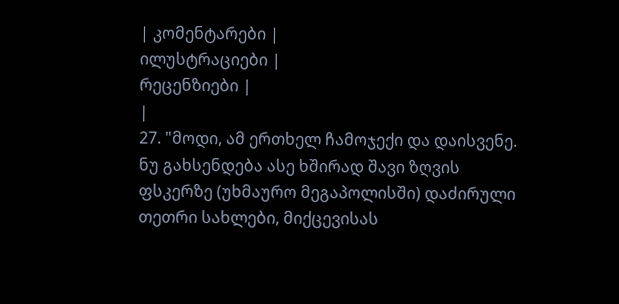| კომენტარები |
ილუსტრაციები |
რეცენზიები |
|
27. "მოდი, ამ ერთხელ ჩამოჯექი და დაისვენე. ნუ გახსენდება ასე ხშირად შავი ზღვის ფსკერზე (უხმაურო მეგაპოლისში) დაძირული თეთრი სახლები, მიქცევისას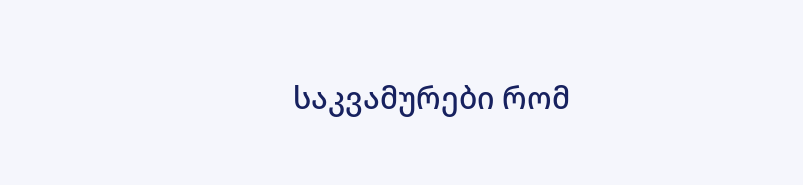საკვამურები რომ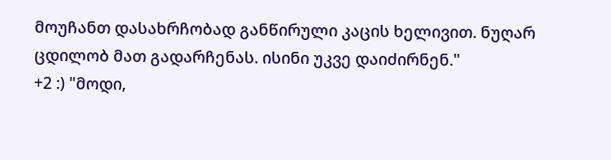მოუჩანთ დასახრჩობად განწირული კაცის ხელივით. ნუღარ ცდილობ მათ გადარჩენას. ისინი უკვე დაიძირნენ."
+2 :) "მოდი,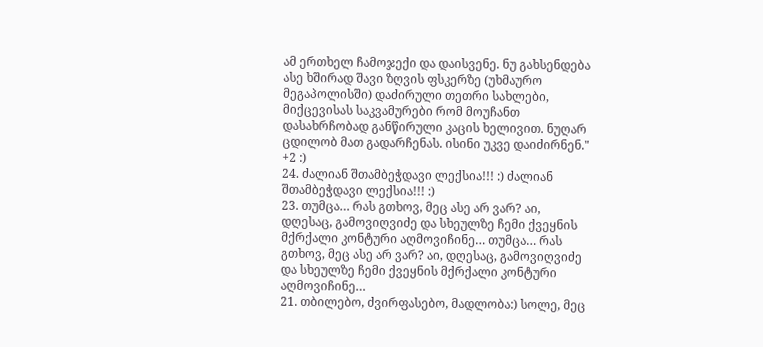ამ ერთხელ ჩამოჯექი და დაისვენე. ნუ გახსენდება ასე ხშირად შავი ზღვის ფსკერზე (უხმაურო მეგაპოლისში) დაძირული თეთრი სახლები, მიქცევისას საკვამურები რომ მოუჩანთ დასახრჩობად განწირული კაცის ხელივით. ნუღარ ცდილობ მათ გადარჩენას. ისინი უკვე დაიძირნენ."
+2 :)
24. ძალიან შთამბეჭდავი ლექსია!!! :) ძალიან შთამბეჭდავი ლექსია!!! :)
23. თუმცა… რას გთხოვ, მეც ასე არ ვარ? აი, დღესაც, გამოვიღვიძე და სხეულზე ჩემი ქვეყნის მქრქალი კონტური აღმოვიჩინე… თუმცა… რას გთხოვ, მეც ასე არ ვარ? აი, დღესაც, გამოვიღვიძე და სხეულზე ჩემი ქვეყნის მქრქალი კონტური აღმოვიჩინე…
21. თბილებო, ძვირფასებო, მადლობა:) სოლე, მეც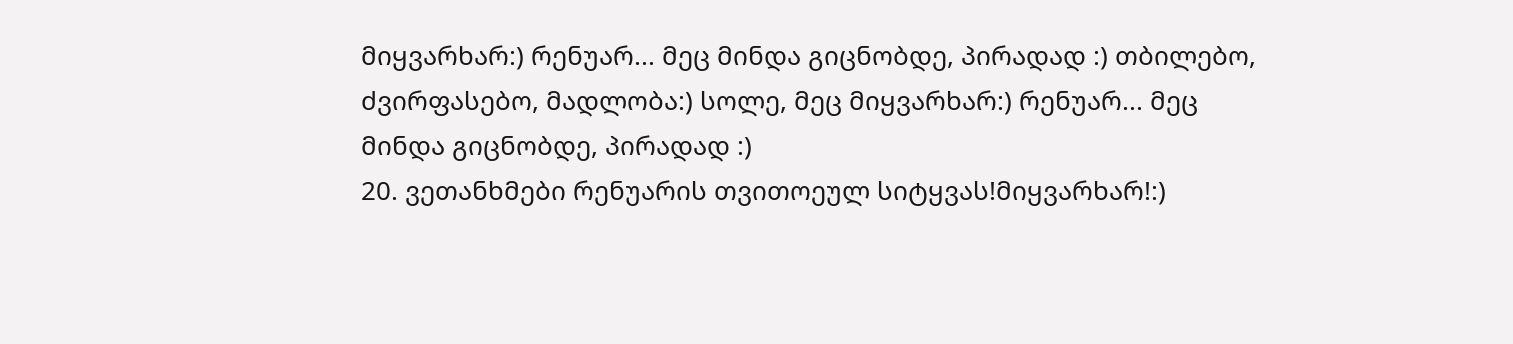მიყვარხარ:) რენუარ... მეც მინდა გიცნობდე, პირადად :) თბილებო, ძვირფასებო, მადლობა:) სოლე, მეც მიყვარხარ:) რენუარ... მეც მინდა გიცნობდე, პირადად :)
20. ვეთანხმები რენუარის თვითოეულ სიტყვას!მიყვარხარ!:)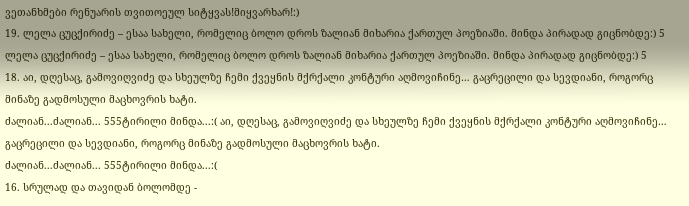ვეთანხმები რენუარის თვითოეულ სიტყვას!მიყვარხარ!:)
19. ლელა ცუცქირიძე – ესაა სახელი, რომელიც ბოლო დროს ზალიან მიხარია ქართულ პოეზიაში. მინდა პირადად გიცნობდე:) 5 ლელა ცუცქირიძე – ესაა სახელი, რომელიც ბოლო დროს ზალიან მიხარია ქართულ პოეზიაში. მინდა პირადად გიცნობდე:) 5
18. აი, დღესაც, გამოვიღვიძე და სხეულზე ჩემი ქვეყნის მქრქალი კონტური აღმოვიჩინე… გაცრეცილი და სევდიანი, როგორც მინაზე გადმოსული მაცხოვრის ხატი.
ძალიან...ძალიან... 555ტირილი მინდა...:( აი, დღესაც, გამოვიღვიძე და სხეულზე ჩემი ქვეყნის მქრქალი კონტური აღმოვიჩინე… გაცრეცილი და სევდიანი, როგორც მინაზე გადმოსული მაცხოვრის ხატი.
ძალიან...ძალიან... 555ტირილი მინდა...:(
16. სრულად და თავიდან ბოლომდე -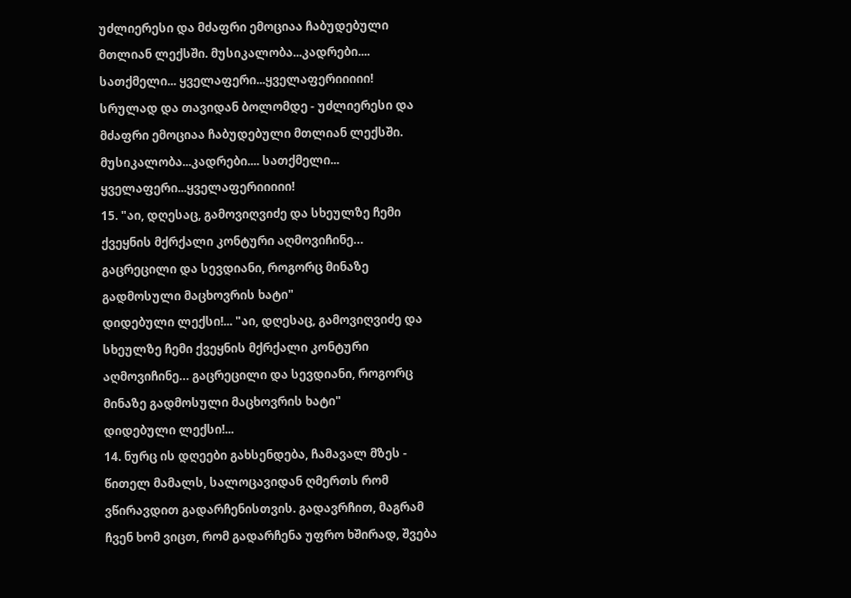უძლიერესი და მძაფრი ემოციაა ჩაბუდებული მთლიან ლექსში. მუსიკალობა...კადრები.... სათქმელი... ყველაფერი...ყველაფერიიიიი!
სრულად და თავიდან ბოლომდე - უძლიერესი და მძაფრი ემოციაა ჩაბუდებული მთლიან ლექსში. მუსიკალობა...კადრები.... სათქმელი... ყველაფერი...ყველაფერიიიიი!
15. "აი, დღესაც, გამოვიღვიძე და სხეულზე ჩემი ქვეყნის მქრქალი კონტური აღმოვიჩინე… გაცრეცილი და სევდიანი, როგორც მინაზე გადმოსული მაცხოვრის ხატი"
დიდებული ლექსი!... "აი, დღესაც, გამოვიღვიძე და სხეულზე ჩემი ქვეყნის მქრქალი კონტური აღმოვიჩინე… გაცრეცილი და სევდიანი, როგორც მინაზე გადმოსული მაცხოვრის ხატი"
დიდებული ლექსი!...
14. ნურც ის დღეები გახსენდება, ჩამავალ მზეს - წითელ მამალს, სალოცავიდან ღმერთს რომ ვწირავდით გადარჩენისთვის. გადავრჩით, მაგრამ ჩვენ ხომ ვიცთ, რომ გადარჩენა უფრო ხშირად, შვება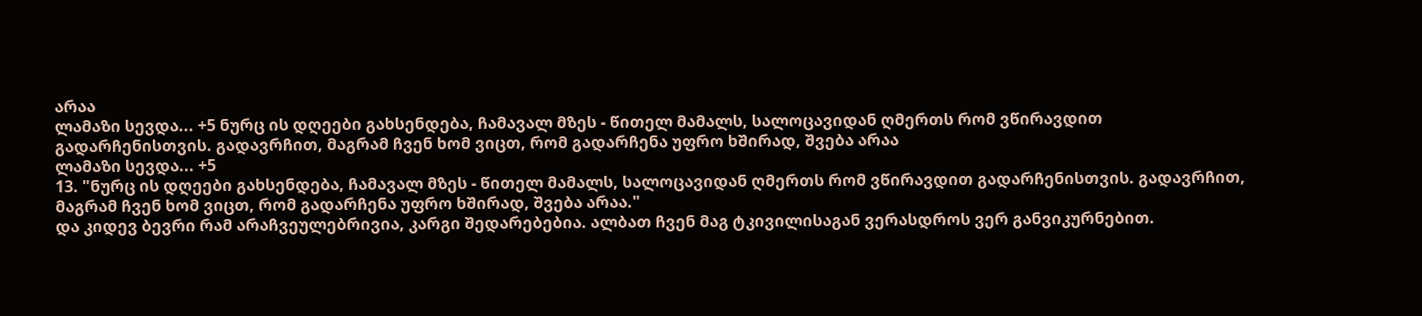არაა
ლამაზი სევდა... +5 ნურც ის დღეები გახსენდება, ჩამავალ მზეს - წითელ მამალს, სალოცავიდან ღმერთს რომ ვწირავდით გადარჩენისთვის. გადავრჩით, მაგრამ ჩვენ ხომ ვიცთ, რომ გადარჩენა უფრო ხშირად, შვება არაა
ლამაზი სევდა... +5
13. "ნურც ის დღეები გახსენდება, ჩამავალ მზეს - წითელ მამალს, სალოცავიდან ღმერთს რომ ვწირავდით გადარჩენისთვის. გადავრჩით, მაგრამ ჩვენ ხომ ვიცთ, რომ გადარჩენა უფრო ხშირად, შვება არაა."
და კიდევ ბევრი რამ არაჩვეულებრივია, კარგი შედარებებია. ალბათ ჩვენ მაგ ტკივილისაგან ვერასდროს ვერ განვიკურნებით.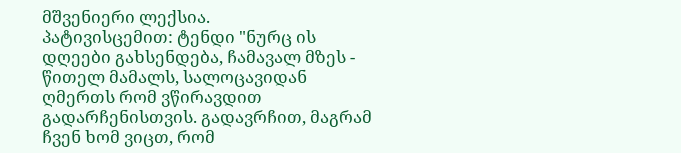მშვენიერი ლექსია.
პატივისცემით: ტენდი "ნურც ის დღეები გახსენდება, ჩამავალ მზეს - წითელ მამალს, სალოცავიდან ღმერთს რომ ვწირავდით გადარჩენისთვის. გადავრჩით, მაგრამ ჩვენ ხომ ვიცთ, რომ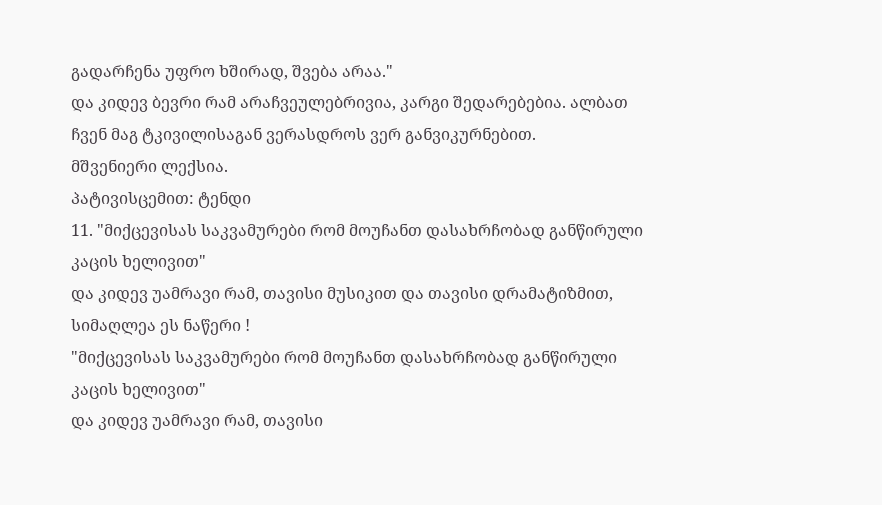გადარჩენა უფრო ხშირად, შვება არაა."
და კიდევ ბევრი რამ არაჩვეულებრივია, კარგი შედარებებია. ალბათ ჩვენ მაგ ტკივილისაგან ვერასდროს ვერ განვიკურნებით.
მშვენიერი ლექსია.
პატივისცემით: ტენდი
11. "მიქცევისას საკვამურები რომ მოუჩანთ დასახრჩობად განწირული კაცის ხელივით"
და კიდევ უამრავი რამ, თავისი მუსიკით და თავისი დრამატიზმით, სიმაღლეა ეს ნაწერი !
"მიქცევისას საკვამურები რომ მოუჩანთ დასახრჩობად განწირული კაცის ხელივით"
და კიდევ უამრავი რამ, თავისი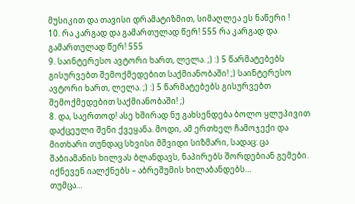მუსიკით და თავისი დრამატიზმით, სიმაღლეა ეს ნაწერი !
10. რა კარგად და გამართულად წერ! 555 რა კარგად და გამართულად წერ! 555
9. საინტერესო ავტორი ხართ, ლელა. ;) :) 5 წარმატებებს გისურვებთ შემოქმედებით საქმიანობაში! ;) საინტერესო ავტორი ხართ, ლელა. ;) :) 5 წარმატებებს გისურვებთ შემოქმედებით საქმიანობაში! ;)
8. და, საერთოდ! ასე ხშირად ნუ გახსენდება ბოლო ყლუპივით დაქცეული შენი ქვეყანა. მოდი, ამ ერთხელ ჩამოჯექი და მითხარი თუნდაც სხვისი მშვიდი სიზმარი, სადაც: ცა შაბიამანის ხილვას ბლანდავს, ნაპირებს შორდებიან გემები. იქნევენ იალქნებს – აბრეშუმის ხილაბანდებს…
თუმცა…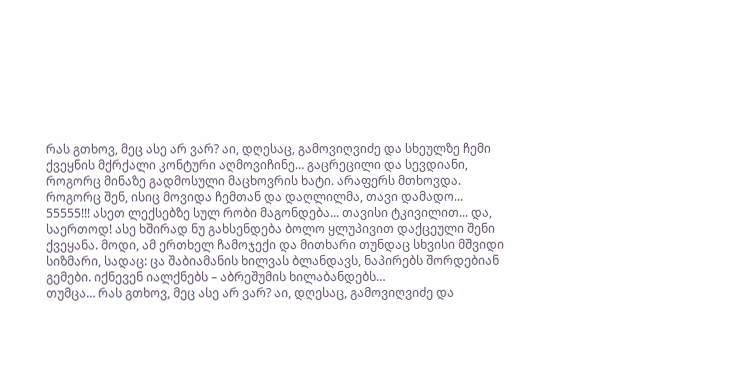რას გთხოვ, მეც ასე არ ვარ? აი, დღესაც, გამოვიღვიძე და სხეულზე ჩემი ქვეყნის მქრქალი კონტური აღმოვიჩინე… გაცრეცილი და სევდიანი, როგორც მინაზე გადმოსული მაცხოვრის ხატი. არაფერს მთხოვდა.
როგორც შენ, ისიც მოვიდა ჩემთან და დაღლილმა, თავი დამადო...
55555!!! ასეთ ლექსებზე სულ რობი მაგონდება... თავისი ტკივილით... და, საერთოდ! ასე ხშირად ნუ გახსენდება ბოლო ყლუპივით დაქცეული შენი ქვეყანა. მოდი, ამ ერთხელ ჩამოჯექი და მითხარი თუნდაც სხვისი მშვიდი სიზმარი, სადაც: ცა შაბიამანის ხილვას ბლანდავს, ნაპირებს შორდებიან გემები. იქნევენ იალქნებს – აბრეშუმის ხილაბანდებს…
თუმცა… რას გთხოვ, მეც ასე არ ვარ? აი, დღესაც, გამოვიღვიძე და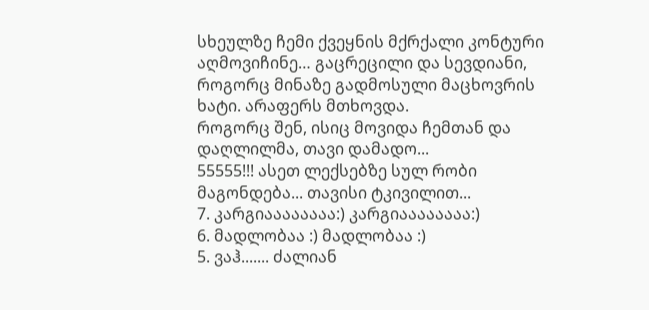სხეულზე ჩემი ქვეყნის მქრქალი კონტური აღმოვიჩინე… გაცრეცილი და სევდიანი, როგორც მინაზე გადმოსული მაცხოვრის ხატი. არაფერს მთხოვდა.
როგორც შენ, ისიც მოვიდა ჩემთან და დაღლილმა, თავი დამადო...
55555!!! ასეთ ლექსებზე სულ რობი მაგონდება... თავისი ტკივილით...
7. კარგიაააააააა:) კარგიაააააააა:)
6. მადლობაა :) მადლობაა :)
5. ვაჰ....... ძალიან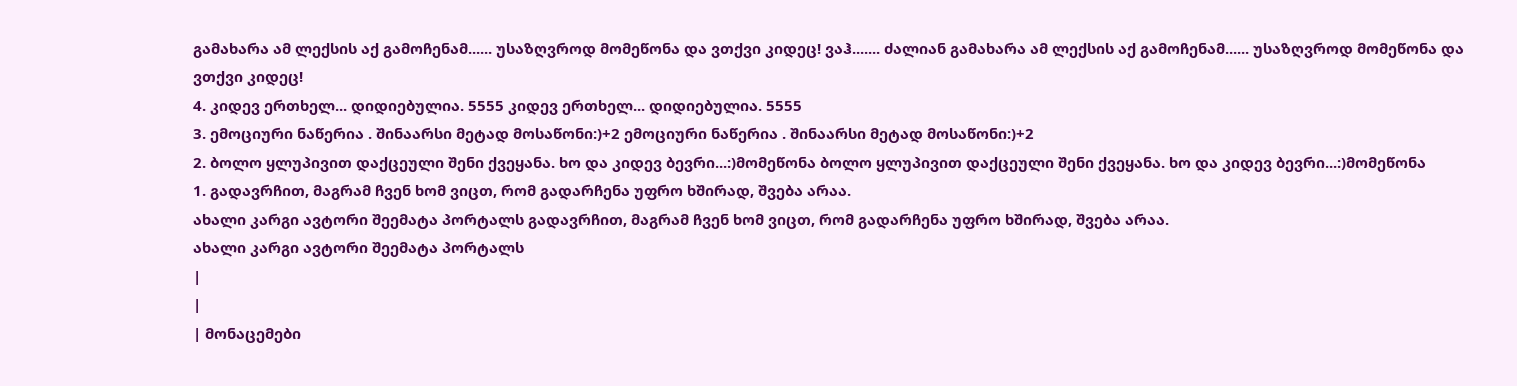გამახარა ამ ლექსის აქ გამოჩენამ...... უსაზღვროდ მომეწონა და ვთქვი კიდეც! ვაჰ....... ძალიან გამახარა ამ ლექსის აქ გამოჩენამ...... უსაზღვროდ მომეწონა და ვთქვი კიდეც!
4. კიდევ ერთხელ... დიდიებულია. 5555 კიდევ ერთხელ... დიდიებულია. 5555
3. ემოციური ნაწერია . შინაარსი მეტად მოსაწონი:)+2 ემოციური ნაწერია . შინაარსი მეტად მოსაწონი:)+2
2. ბოლო ყლუპივით დაქცეული შენი ქვეყანა. ხო და კიდევ ბევრი...:)მომეწონა ბოლო ყლუპივით დაქცეული შენი ქვეყანა. ხო და კიდევ ბევრი...:)მომეწონა
1. გადავრჩით, მაგრამ ჩვენ ხომ ვიცთ, რომ გადარჩენა უფრო ხშირად, შვება არაა.
ახალი კარგი ავტორი შეემატა პორტალს გადავრჩით, მაგრამ ჩვენ ხომ ვიცთ, რომ გადარჩენა უფრო ხშირად, შვება არაა.
ახალი კარგი ავტორი შეემატა პორტალს
|
|
| მონაცემები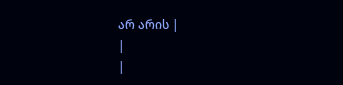არ არის |
|
|